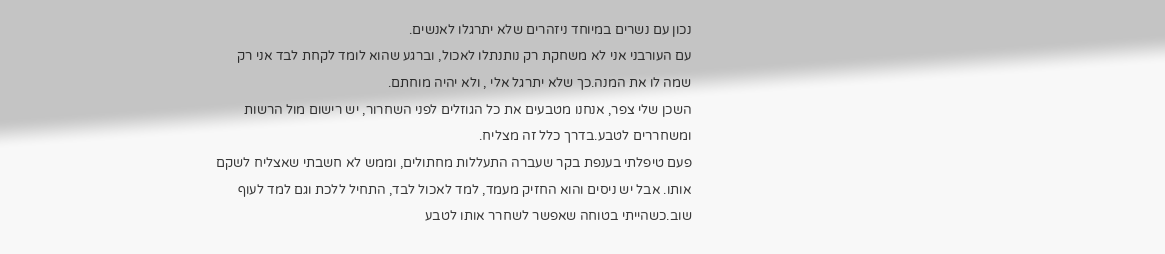נכון עם נשרים במיוחד ניזהרים שלא יתרגלו לאנשים.
עם העורבני אני לא משחקת רק נותנתלו לאכול, וברגע שהוא לומד לקחת לבד אני רק שמה לו את המנה.כך שלא יתרגל אלי , ולא יהיה מוחתם.
השכן שלי צפר, אנחנו מטבעים את כל הגוזלים לפני השחרור, יש רישום מול הרשות ומשחררים לטבע.בדרך כלל זה מצליח.
פעם טיפלתי בענפת בקר שעברה התעללות מחתולים, וממש לא חשבתי שאצליח לשקם אותו. אבל יש ניסים והוא החזיק מעמד, למד לאכול לבד, התחיל ללכת וגם למד לעוף שוב.כשהייתי בטוחה שאפשר לשחרר אותו לטבע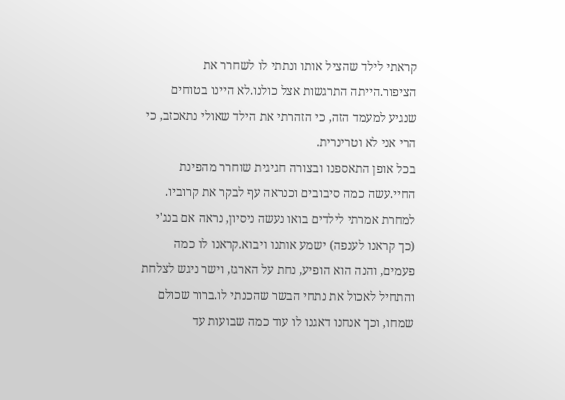קראתי לילד שהציל אותו ונתתי לו לשחרר את הציפור.הייתה התרגשות אצל כולנו.לא היינו בטוחים שנגיע למעמד הזה, כי הזהרתי את הילד שאולי נתאכזב, כי הרי אני לא וטרינרית.
בכל אופן התאספנו ובצורה חגיגית שוחרר מהפינת החיי.עשה כמה סיבובים וכנראה עף לבקר את קרוביו.
למחרת אמרתי לילדים בואו נעשה ניסיון, נראה אם בנג'י (כך קראנו לענפה) ישמע אותנו ויבוא.קראנו לו כמה פעמים, והנה הוא הופיע, נחת על הארגז, וישר ניגש לצלחת והתחיל לאכול את נתחי הבשר שהכנתי לו.ברור שכולם שמחו, וכך אנחנו דאגנו לו עוד כמה שבועות עד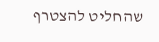שהחליט להצטרף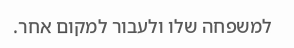למשפחה שלו ולעבור למקום אחר.